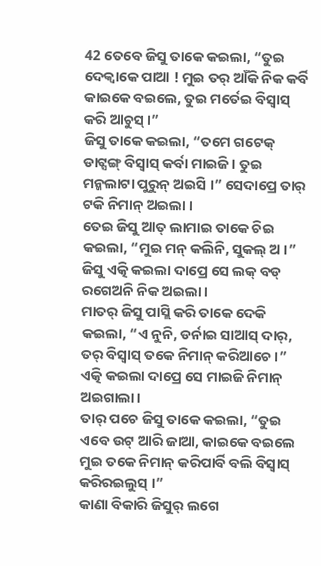42 ତେବେ ଜିସୁ ତାକେ କଇଲା, “ତୁଇ ଦେକ୍ବାକେ ପାଆ ! ମୁଇ ତର୍ ଆଁକି ନିକ କର୍ବି କାଇକେ ବଇଲେ, ତୁଇ ମର୍ତେଇ ବିସ୍ବାସ୍ କରି ଆଚୁସ୍ ।”
ଜିସୁ ତାକେ କଇଲା, “ତମେ ଗଟେକ୍ ଡାଟ୍ସଙ୍ଗ୍ ବିସ୍ବାସ୍ କର୍ବା ମାଇଜି । ତୁଇ ମନ୍କଲାଟା ପୁରୁନ୍ ଅଇସି ।” ସେଦାପ୍ରେ ତାର୍ ଟକି ନିମାନ୍ ଅଇଲା ।
ତେଇ ଜିସୁ ଆତ୍ ଲାମାଇ ତାକେ ଚିଇ କଇଲା, “ମୁଇ ମନ୍ କଲିନି, ସୁକଲ୍ ଅ ।” ଜିସୁ ଏତ୍କି କଇଲା ଦାପ୍ରେ ସେ ଲକ୍ ବଡ୍ ରଗେଅନି ନିକ ଅଇଲା ।
ମାତର୍ ଜିସୁ ପାସ୍ଲି କରି ତାକେ ଦେକି କଇଲା, “ଏ ନୁନି, ଡର୍ନାଇ ସାଆସ୍ ଦାର୍, ତର୍ ବିସ୍ବାସ୍ ତକେ ନିମାନ୍ କରିଆଚେ ।” ଏତ୍କି କଇଲା ଦାପ୍ରେ ସେ ମାଇଜି ନିମାନ୍ ଅଇଗାଲା ।
ତାର୍ ପଚେ ଜିସୁ ତାକେ କଇଲା, “ତୁଇ ଏବେ ଉଟ୍ ଆରି ଜାଆ, କାଇକେ ବଇଲେ ମୁଇ ତକେ ନିମାନ୍ କରିପାର୍ବି ବଲି ବିସ୍ବାସ୍ କରିରଇଲୁସ୍ ।”
କାଣା ବିକାରି ଜିସୁର୍ ଲଗେ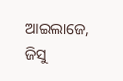ଆଇଲାଜେ, ଜିସୁ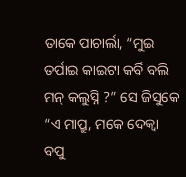ତାକେ ପାଚାର୍ଲା, “ମୁଇ ତର୍ପାଇ କାଇଟା କର୍ବି ବଲି ମନ୍ କଲୁସ୍ନି ?” ସେ ଜିସୁକେ “ଏ ମାପ୍ରୁ, ମକେ ଦେକ୍ବା ବପୁ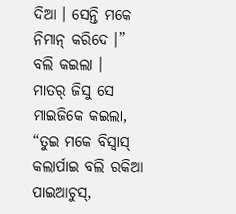ଦିଆ । ସେନ୍ତି ମକେ ନିମାନ୍ କରିଦେ ।” ବଲି କଇଲା ।
ମାତର୍ ଜିସୁ ସେ ମାଇଜିକେ କଇଲା, “ତୁଇ ମକେ ବିସ୍ବାସ୍ କଲାର୍ପାଇ ବଲି ରକିଆ ପାଇଆଚୁସ୍,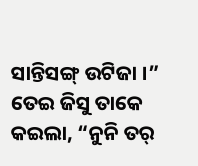ସାନ୍ତିସଙ୍ଗ୍ ଉଟିଜା ।”
ତେଇ ଜିସୁ ତାକେ କଇଲା, “ନୁନି ତର୍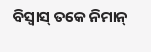ବିସ୍ବାସ୍ ତକେ ନିମାନ୍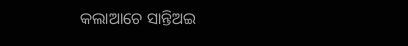କଲାଆଚେ ସାନ୍ତିଅଇ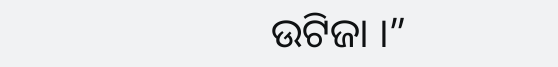ଉଟିଜା ।”